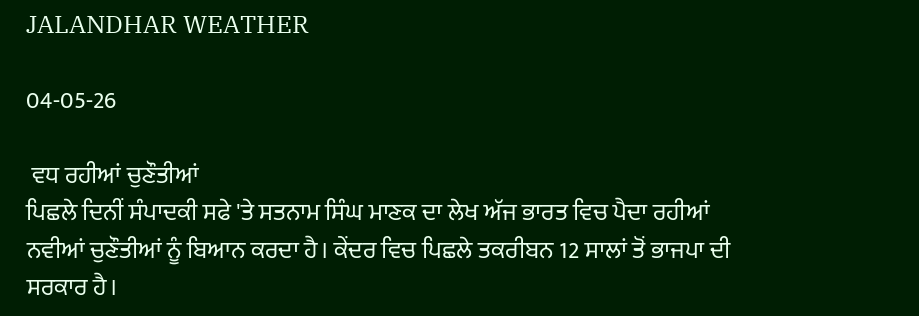JALANDHAR WEATHER

04-05-26

 ਵਧ ਰਹੀਆਂ ਚੁਣੌਤੀਆਂ
ਪਿਛਲੇ ਦਿਨੀਂ ਸੰਪਾਦਕੀ ਸਫੇ 'ਤੇ ਸਤਨਾਮ ਸਿੰਘ ਮਾਣਕ ਦਾ ਲੇਖ ਅੱਜ ਭਾਰਤ ਵਿਚ ਪੈਦਾ ਰਹੀਆਂ ਨਵੀਆਂ ਚੁਣੌਤੀਆਂ ਨੂੰ ਬਿਆਨ ਕਰਦਾ ਹੈ। ਕੇਂਦਰ ਵਿਚ ਪਿਛਲੇ ਤਕਰੀਬਨ 12 ਸਾਲਾਂ ਤੋਂ ਭਾਜਪਾ ਦੀ ਸਰਕਾਰ ਹੈ।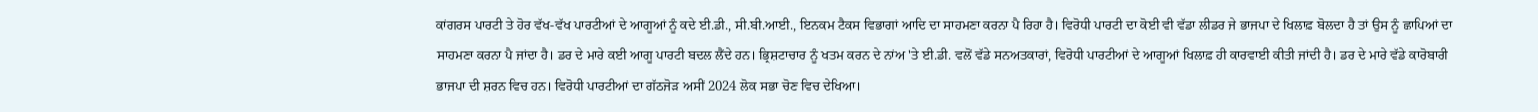ਕਾਂਗਰਸ ਪਾਰਟੀ ਤੇ ਹੋਰ ਵੱਖ-ਵੱਖ ਪਾਰਟੀਆਂ ਦੇ ਆਗੂਆਂ ਨੂੰ ਕਦੇ ਈ.ਡੀ., ਸੀ.ਬੀ.ਆਈ., ਇਨਕਮ ਟੈਕਸ ਵਿਭਾਗਾਂ ਆਦਿ ਦਾ ਸਾਹਮਣਾ ਕਰਨਾ ਪੈ ਰਿਹਾ ਹੈ। ਵਿਰੋਧੀ ਪਾਰਟੀ ਦਾ ਕੋਈ ਵੀ ਵੱਡਾ ਲੀਡਰ ਜੇ ਭਾਜਪਾ ਦੇ ਖਿਲਾਫ਼ ਬੋਲਦਾ ਹੈ ਤਾਂ ਉਸ ਨੂੰ ਛਾਪਿਆਂ ਦਾ ਸਾਹਮਣਾ ਕਰਨਾ ਪੈ ਜਾਂਦਾ ਹੈ। ਡਰ ਦੇ ਮਾਰੇ ਕਈ ਆਗੂ ਪਾਰਟੀ ਬਦਲ ਲੈਂਦੇ ਹਨ। ਭ੍ਰਿਸ਼ਟਾਚਾਰ ਨੂੰ ਖਤਮ ਕਰਨ ਦੇ ਨਾਂਅ 'ਤੇ ਈ.ਡੀ. ਵਲੋਂ ਵੱਡੇ ਸਨਅਤਕਾਰਾਂ, ਵਿਰੋਧੀ ਪਾਰਟੀਆਂ ਦੇ ਆਗੂਆਂ ਖਿਲਾਫ਼ ਹੀ ਕਾਰਵਾਈ ਕੀਤੀ ਜਾਂਦੀ ਹੈ। ਡਰ ਦੇ ਮਾਰੇ ਵੱਡੇ ਕਾਰੋਬਾਰੀ ਭਾਜਪਾ ਦੀ ਸ਼ਰਨ ਵਿਚ ਹਨ। ਵਿਰੋਧੀ ਪਾਰਟੀਆਂ ਦਾ ਗੱਠਜੋੜ ਅਸੀਂ 2024 ਲੋਕ ਸਭਾ ਚੋਣ ਵਿਚ ਦੇਖਿਆ।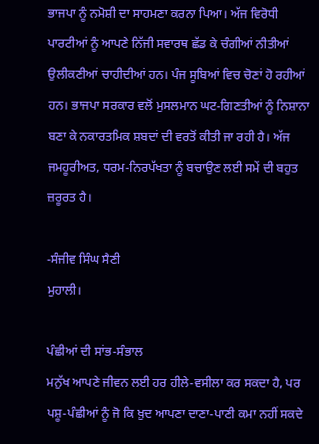ਭਾਜਪਾ ਨੂੰ ਨਮੋਸ਼ੀ ਦਾ ਸਾਹਮਣਾ ਕਰਨਾ ਪਿਆ। ਅੱਜ ਵਿਰੋਧੀ ਪਾਰਟੀਆਂ ਨੂੰ ਆਪਣੇ ਨਿੱਜੀ ਸਵਾਰਥ ਛੱਡ ਕੇ ਚੰਗੀਆਂ ਨੀਤੀਆਂ ਉਲੀਕਣੀਆਂ ਚਾਹੀਦੀਆਂ ਹਨ। ਪੰਜ ਸੂਬਿਆਂ ਵਿਚ ਚੋਣਾਂ ਹੋ ਰਹੀਆਂ ਹਨ। ਭਾਜਪਾ ਸਰਕਾਰ ਵਲੋਂ ਮੁਸਲਮਾਨ ਘਟ-ਗਿਣਤੀਆਂ ਨੂੰ ਨਿਸ਼ਾਨਾ ਬਣਾ ਕੇ ਨਕਾਰਤਮਿਕ ਸ਼ਬਦਾਂ ਦੀ ਵਰਤੋਂ ਕੀਤੀ ਜਾ ਰਹੀ ਹੈ। ਅੱਜ ਜਮਹੂਰੀਅਤ, ਧਰਮ-ਨਿਰਪੱਖਤਾ ਨੂੰ ਬਚਾਉਣ ਲਈ ਸਮੇਂ ਦੀ ਬਹੁਤ ਜ਼ਰੂਰਤ ਹੈ।

-ਸੰਜੀਵ ਸਿੰਘ ਸੈਣੀ
ਮੁਹਾਲੀ।

ਪੰਛੀਆਂ ਦੀ ਸਾਂਭ-ਸੰਭਾਲ
ਮਨੁੱਖ ਆਪਣੇ ਜੀਵਨ ਲਈ ਹਰ ਹੀਲੇ-ਵਸੀਲਾ ਕਰ ਸਕਦਾ ਹੈ, ਪਰ ਪਸ਼ੂ-ਪੰਛੀਆਂ ਨੂੰ ਜੋ ਕਿ ਖ਼ੁਦ ਆਪਣਾ ਦਾਣਾ-ਪਾਣੀ ਕਮਾ ਨਹੀਂ ਸਕਦੇ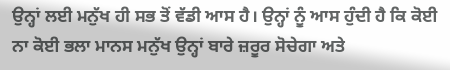ਉਨ੍ਹਾਂ ਲਈ ਮਨੁੱਖ ਹੀ ਸਭ ਤੋਂ ਵੱਡੀ ਆਸ ਹੈ। ਉਨ੍ਹਾਂ ਨੂੰ ਆਸ ਹੁੰਦੀ ਹੈ ਕਿ ਕੋਈ ਨਾ ਕੋਈ ਭਲਾ ਮਾਨਸ ਮਨੁੱਖ ਉਨ੍ਹਾਂ ਬਾਰੇ ਜ਼ਰੂਰ ਸੋਚੇਗਾ ਅਤੇ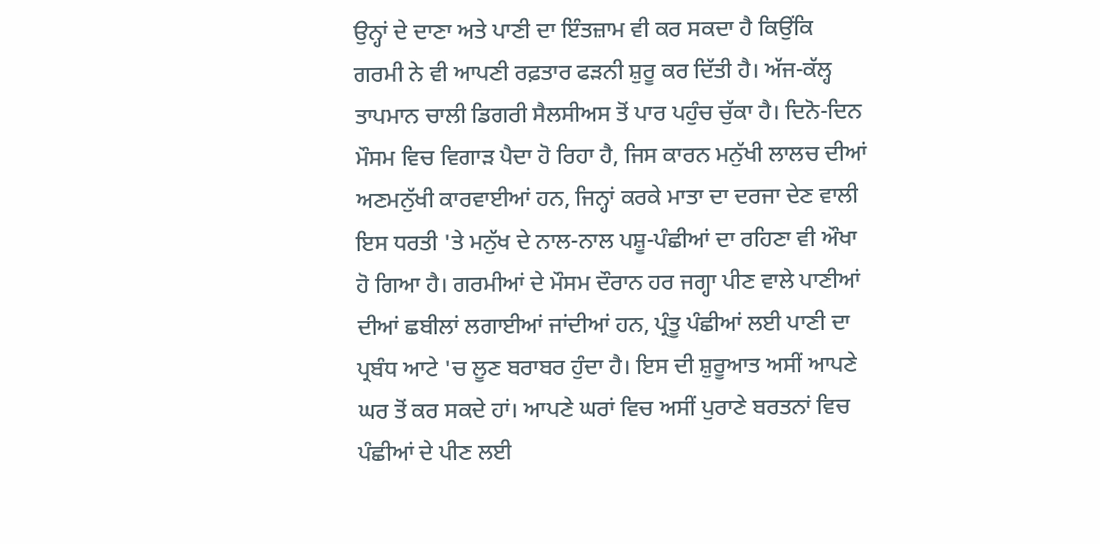ਉਨ੍ਹਾਂ ਦੇ ਦਾਣਾ ਅਤੇ ਪਾਣੀ ਦਾ ਇੰਤਜ਼ਾਮ ਵੀ ਕਰ ਸਕਦਾ ਹੈ ਕਿਉਂਕਿ ਗਰਮੀ ਨੇ ਵੀ ਆਪਣੀ ਰਫ਼ਤਾਰ ਫੜਨੀ ਸ਼ੁਰੂ ਕਰ ਦਿੱਤੀ ਹੈ। ਅੱਜ-ਕੱਲ੍ਹ ਤਾਪਮਾਨ ਚਾਲੀ ਡਿਗਰੀ ਸੈਲਸੀਅਸ ਤੋਂ ਪਾਰ ਪਹੁੰਚ ਚੁੱਕਾ ਹੈ। ਦਿਨੋ-ਦਿਨ ਮੌਸਮ ਵਿਚ ਵਿਗਾੜ ਪੈਦਾ ਹੋ ਰਿਹਾ ਹੈ, ਜਿਸ ਕਾਰਨ ਮਨੁੱਖੀ ਲਾਲਚ ਦੀਆਂ ਅਣਮਨੁੱਖੀ ਕਾਰਵਾਈਆਂ ਹਨ, ਜਿਨ੍ਹਾਂ ਕਰਕੇ ਮਾਤਾ ਦਾ ਦਰਜਾ ਦੇਣ ਵਾਲੀ ਇਸ ਧਰਤੀ 'ਤੇ ਮਨੁੱਖ ਦੇ ਨਾਲ-ਨਾਲ ਪਸ਼ੂ-ਪੰਛੀਆਂ ਦਾ ਰਹਿਣਾ ਵੀ ਔਖਾ ਹੋ ਗਿਆ ਹੈ। ਗਰਮੀਆਂ ਦੇ ਮੌਸਮ ਦੌਰਾਨ ਹਰ ਜਗ੍ਹਾ ਪੀਣ ਵਾਲੇ ਪਾਣੀਆਂ ਦੀਆਂ ਛਬੀਲਾਂ ਲਗਾਈਆਂ ਜਾਂਦੀਆਂ ਹਨ, ਪ੍ਰੰਤੂ ਪੰਛੀਆਂ ਲਈ ਪਾਣੀ ਦਾ ਪ੍ਰਬੰਧ ਆਟੇ 'ਚ ਲੂਣ ਬਰਾਬਰ ਹੁੰਦਾ ਹੈ। ਇਸ ਦੀ ਸ਼ੁਰੂਆਤ ਅਸੀਂ ਆਪਣੇ ਘਰ ਤੋਂ ਕਰ ਸਕਦੇ ਹਾਂ। ਆਪਣੇ ਘਰਾਂ ਵਿਚ ਅਸੀਂ ਪੁਰਾਣੇ ਬਰਤਨਾਂ ਵਿਚ ਪੰਛੀਆਂ ਦੇ ਪੀਣ ਲਈ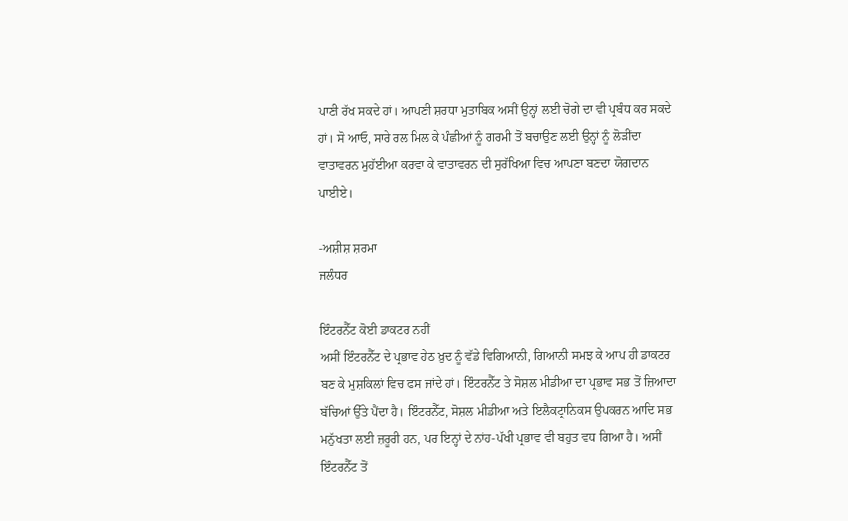ਪਾਣੀ ਰੱਖ ਸਕਦੇ ਹਾਂ। ਆਪਣੀ ਸ਼ਰਧਾ ਮੁਤਾਬਿਕ ਅਸੀਂ ਉਨ੍ਹਾਂ ਲਈ ਚੋਗੇ ਦਾ ਵੀ ਪ੍ਰਬੰਧ ਕਰ ਸਕਦੇ ਹਾਂ। ਸੋ ਆਓ, ਸਾਰੇ ਰਲ ਮਿਲ ਕੇ ਪੰਛੀਆਂ ਨੂੰ ਗਰਮੀ ਤੋਂ ਬਚਾਉਣ ਲਈ ਉਨ੍ਹਾਂ ਨੂੰ ਲੋੜੀਂਦਾ ਵਾਤਾਵਰਨ ਮੁਹੱਈਆ ਕਰਵਾ ਕੇ ਵਾਤਾਵਰਨ ਦੀ ਸੁਰੱਖਿਆ ਵਿਚ ਆਪਣਾ ਬਣਦਾ ਯੋਗਦਾਨ ਪਾਈਏ।

-ਅਸ਼ੀਸ਼ ਸ਼ਰਮਾ
ਜਲੰਧਰ

ਇੰਟਰਨੈੱਟ ਕੋਈ ਡਾਕਟਰ ਨਹੀਂ
ਅਸੀਂ ਇੰਟਰਨੈੱਟ ਦੇ ਪ੍ਰਭਾਵ ਹੇਠ ਖ਼ੁਦ ਨੂੰ ਵੱਡੇ ਵਿਗਿਆਨੀ, ਗਿਆਨੀ ਸਮਝ ਕੇ ਆਪ ਹੀ ਡਾਕਟਰ ਬਣ ਕੇ ਮੁਸ਼ਕਿਲਾਂ ਵਿਚ ਫਸ ਜਾਂਦੇ ਹਾਂ। ਇੰਟਰਨੈੱਟ ਤੇ ਸੋਸ਼ਲ ਮੀਡੀਆ ਦਾ ਪ੍ਰਭਾਵ ਸਭ ਤੋਂ ਜ਼ਿਆਦਾ ਬੱਚਿਆਂ ਉੱਤੇ ਪੈਂਦਾ ਹੈ। ਇੰਟਰਨੈੱਟ, ਸੋਸ਼ਲ ਮੀਡੀਆ ਅਤੇ ਇਲੈਕਟ੍ਰਾਨਿਕਸ ਉਪਕਰਨ ਆਦਿ ਸਭ ਮਨੁੱਖਤਾ ਲਈ ਜ਼ਰੂਰੀ ਹਨ, ਪਰ ਇਨ੍ਹਾਂ ਦੇ ਨਾਂਹ-ਪੱਖੀ ਪ੍ਰਭਾਵ ਵੀ ਬਹੁਤ ਵਧ ਗਿਆ ਹੈ। ਅਸੀਂ ਇੰਟਰਨੈੱਟ ਤੋਂ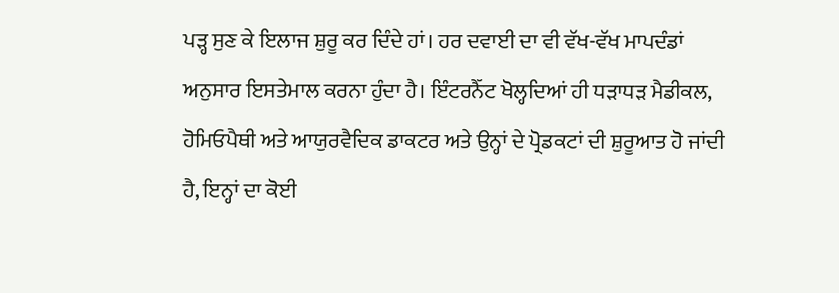ਪੜ੍ਹ ਸੁਣ ਕੇ ਇਲਾਜ ਸ਼ੁਰੂ ਕਰ ਦਿੰਦੇ ਹਾਂ। ਹਰ ਦਵਾਈ ਦਾ ਵੀ ਵੱਖ-ਵੱਖ ਮਾਪਦੰਡਾਂ ਅਨੁਸਾਰ ਇਸਤੇਮਾਲ ਕਰਨਾ ਹੁੰਦਾ ਹੈ। ਇੰਟਰਨੈੱਟ ਖੋਲ੍ਹਦਿਆਂ ਹੀ ਧੜਾਧੜ ਮੈਡੀਕਲ, ਹੋਮਿਓਪੈਥੀ ਅਤੇ ਆਯੁਰਵੈਦਿਕ ਡਾਕਟਰ ਅਤੇ ਉਨ੍ਹਾਂ ਦੇ ਪ੍ਰੋਡਕਟਾਂ ਦੀ ਸ਼ੁਰੂਆਤ ਹੋ ਜਾਂਦੀ ਹੈ, ਇਨ੍ਹਾਂ ਦਾ ਕੋਈ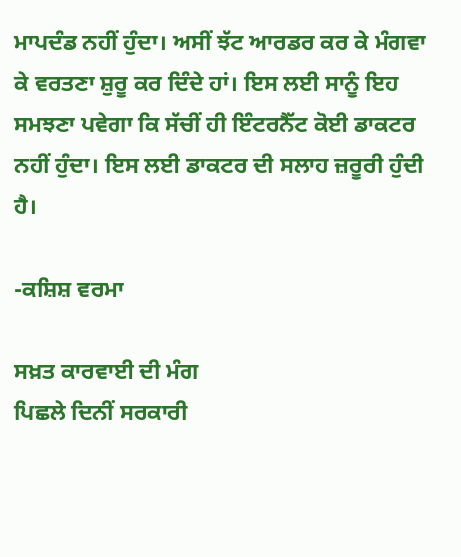ਮਾਪਦੰਡ ਨਹੀਂ ਹੁੰਦਾ। ਅਸੀਂ ਝੱਟ ਆਰਡਰ ਕਰ ਕੇ ਮੰਗਵਾ ਕੇ ਵਰਤਣਾ ਸ਼ੁਰੂ ਕਰ ਦਿੰਦੇ ਹਾਂ। ਇਸ ਲਈ ਸਾਨੂੰ ਇਹ ਸਮਝਣਾ ਪਵੇਗਾ ਕਿ ਸੱਚੀਂ ਹੀ ਇੰਟਰਨੈੱਟ ਕੋਈ ਡਾਕਟਰ ਨਹੀਂ ਹੁੰਦਾ। ਇਸ ਲਈ ਡਾਕਟਰ ਦੀ ਸਲਾਹ ਜ਼ਰੂਰੀ ਹੁੰਦੀ ਹੈ।

-ਕਸ਼ਿਸ਼ ਵਰਮਾ

ਸਖ਼ਤ ਕਾਰਵਾਈ ਦੀ ਮੰਗ
ਪਿਛਲੇ ਦਿਨੀਂ ਸਰਕਾਰੀ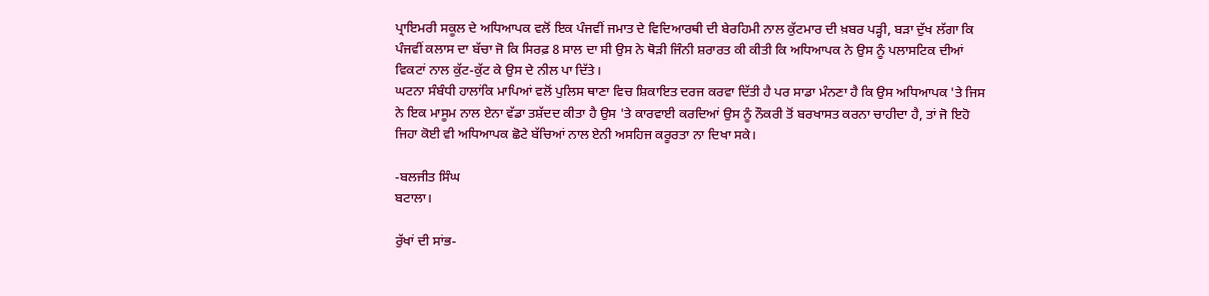ਪ੍ਰਾਇਮਰੀ ਸਕੂਲ ਦੇ ਅਧਿਆਪਕ ਵਲੋਂ ਇਕ ਪੰਜਵੀਂ ਜਮਾਤ ਦੇ ਵਿਦਿਆਰਥੀ ਦੀ ਬੇਰਹਿਮੀ ਨਾਲ ਕੁੱਟਮਾਰ ਦੀ ਖ਼ਬਰ ਪੜ੍ਹੀ, ਬੜਾ ਦੁੱਖ ਲੱਗਾ ਕਿ ਪੰਜਵੀਂ ਕਲਾਸ ਦਾ ਬੱਚਾ ਜੋ ਕਿ ਸਿਰਫ਼ 8 ਸਾਲ ਦਾ ਸੀ ਉਸ ਨੇ ਥੋੜੀ ਜਿੰਨੀ ਸ਼ਰਾਰਤ ਕੀ ਕੀਤੀ ਕਿ ਅਧਿਆਪਕ ਨੇ ਉਸ ਨੂੰ ਪਲਾਸਟਿਕ ਦੀਆਂ ਵਿਕਟਾਂ ਨਾਲ ਕੁੱਟ-ਕੁੱਟ ਕੇ ਉਸ ਦੇ ਨੀਲ ਪਾ ਦਿੱਤੇ।
ਘਟਨਾ ਸੰਬੰਧੀ ਹਾਲਾਂਕਿ ਮਾਪਿਆਂ ਵਲੋਂ ਪੁਲਿਸ ਥਾਣਾ ਵਿਚ ਸ਼ਿਕਾਇਤ ਦਰਜ ਕਰਵਾ ਦਿੱਤੀ ਹੈ ਪਰ ਸਾਡਾ ਮੰਨਣਾ ਹੈ ਕਿ ਉਸ ਅਧਿਆਪਕ 'ਤੇ ਜਿਸ ਨੇ ਇਕ ਮਾਸੂਮ ਨਾਲ ਏਨਾ ਵੱਡਾ ਤਸ਼ੱਦਦ ਕੀਤਾ ਹੈ ਉਸ 'ਤੇ ਕਾਰਵਾਈ ਕਰਦਿਆਂ ਉਸ ਨੂੰ ਨੌਕਰੀ ਤੋਂ ਬਰਖਾਸਤ ਕਰਨਾ ਚਾਹੀਦਾ ਹੈ, ਤਾਂ ਜੋ ਇਹੋ ਜਿਹਾ ਕੋਈ ਵੀ ਅਧਿਆਪਕ ਛੋਟੇ ਬੱਚਿਆਂ ਨਾਲ ਏਨੀ ਅਸਹਿਜ ਕਰੂਰਤਾ ਨਾ ਦਿਖਾ ਸਕੇ।

-ਬਲਜੀਤ ਸਿੰਘ
ਬਟਾਲਾ।

ਰੁੱਖਾਂ ਦੀ ਸਾਂਭ-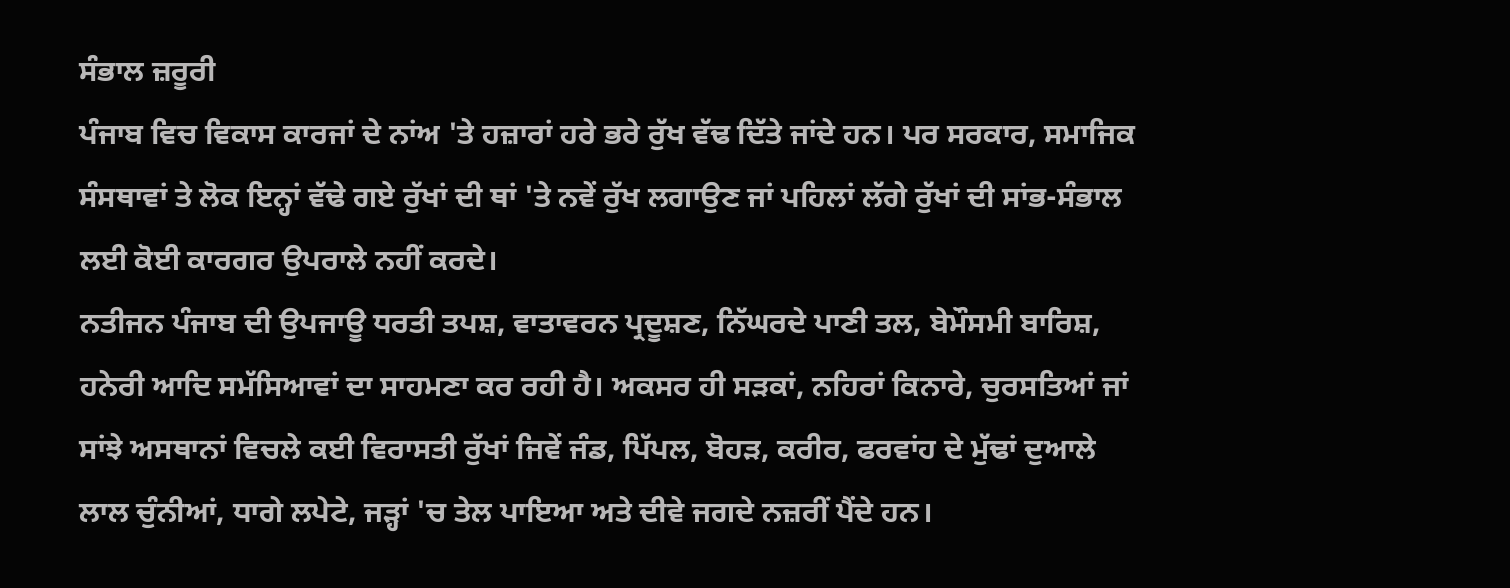ਸੰਭਾਲ ਜ਼ਰੂਰੀ
ਪੰਜਾਬ ਵਿਚ ਵਿਕਾਸ ਕਾਰਜਾਂ ਦੇ ਨਾਂਅ 'ਤੇ ਹਜ਼ਾਰਾਂ ਹਰੇ ਭਰੇ ਰੁੱਖ ਵੱਢ ਦਿੱਤੇ ਜਾਂਦੇ ਹਨ। ਪਰ ਸਰਕਾਰ, ਸਮਾਜਿਕ ਸੰਸਥਾਵਾਂ ਤੇ ਲੋਕ ਇਨ੍ਹਾਂ ਵੱਢੇ ਗਏ ਰੁੱਖਾਂ ਦੀ ਥਾਂ 'ਤੇ ਨਵੇਂ ਰੁੱਖ ਲਗਾਉਣ ਜਾਂ ਪਹਿਲਾਂ ਲੱਗੇ ਰੁੱਖਾਂ ਦੀ ਸਾਂਭ-ਸੰਭਾਲ ਲਈ ਕੋਈ ਕਾਰਗਰ ਉਪਰਾਲੇ ਨਹੀਂ ਕਰਦੇ।
ਨਤੀਜਨ ਪੰਜਾਬ ਦੀ ਉਪਜਾਊ ਧਰਤੀ ਤਪਸ਼, ਵਾਤਾਵਰਨ ਪ੍ਰਦੂਸ਼ਣ, ਨਿੱਘਰਦੇ ਪਾਣੀ ਤਲ, ਬੇਮੌਸਮੀ ਬਾਰਿਸ਼, ਹਨੇਰੀ ਆਦਿ ਸਮੱਸਿਆਵਾਂ ਦਾ ਸਾਹਮਣਾ ਕਰ ਰਹੀ ਹੈ। ਅਕਸਰ ਹੀ ਸੜਕਾਂ, ਨਹਿਰਾਂ ਕਿਨਾਰੇ, ਚੁਰਸਤਿਆਂ ਜਾਂ ਸਾਂਝੇ ਅਸਥਾਨਾਂ ਵਿਚਲੇ ਕਈ ਵਿਰਾਸਤੀ ਰੁੱਖਾਂ ਜਿਵੇਂ ਜੰਡ, ਪਿੱਪਲ, ਬੋਹੜ, ਕਰੀਰ, ਫਰਵਾਂਹ ਦੇ ਮੁੱਢਾਂ ਦੁਆਲੇ ਲਾਲ ਚੁੰਨੀਆਂ, ਧਾਗੇ ਲਪੇਟੇ, ਜੜ੍ਹਾਂ 'ਚ ਤੇਲ ਪਾਇਆ ਅਤੇ ਦੀਵੇ ਜਗਦੇ ਨਜ਼ਰੀਂ ਪੈਂਦੇ ਹਨ।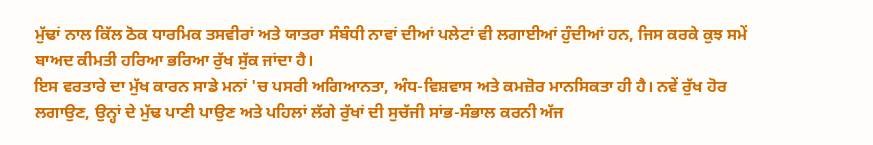ਮੁੱਢਾਂ ਨਾਲ ਕਿੱਲ ਠੋਕ ਧਾਰਮਿਕ ਤਸਵੀਰਾਂ ਅਤੇ ਯਾਤਰਾ ਸੰਬੰਧੀ ਨਾਵਾਂ ਦੀਆਂ ਪਲੇਟਾਂ ਵੀ ਲਗਾਈਆਂ ਹੁੰਦੀਆਂ ਹਨ, ਜਿਸ ਕਰਕੇ ਕੁਝ ਸਮੇਂ ਬਾਅਦ ਕੀਮਤੀ ਹਰਿਆ ਭਰਿਆ ਰੁੱਖ ਸੁੱਕ ਜਾਂਦਾ ਹੈ।
ਇਸ ਵਰਤਾਰੇ ਦਾ ਮੁੱਖ ਕਾਰਨ ਸਾਡੇ ਮਨਾਂ 'ਚ ਪਸਰੀ ਅਗਿਆਨਤਾ, ਅੰਧ-ਵਿਸ਼ਵਾਸ ਅਤੇ ਕਮਜ਼ੋਰ ਮਾਨਸਿਕਤਾ ਹੀ ਹੈ। ਨਵੇਂ ਰੁੱਖ ਹੋਰ ਲਗਾਉਣ, ਉਨ੍ਹਾਂ ਦੇ ਮੁੱਢ ਪਾਣੀ ਪਾਉਣ ਅਤੇ ਪਹਿਲਾਂ ਲੱਗੇ ਰੁੱਖਾਂ ਦੀ ਸੁਚੱਜੀ ਸਾਂਭ-ਸੰਭਾਲ ਕਰਨੀ ਅੱਜ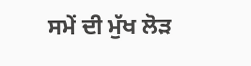ਸਮੇਂ ਦੀ ਮੁੱਖ ਲੋੜ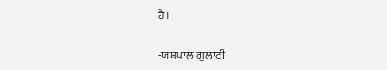ਹੈ।

-ਯਸ਼ਪਾਲ ਗੁਲਾਟੀ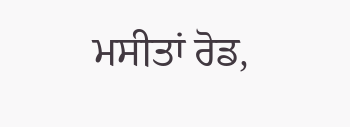ਮਸੀਤਾਂ ਰੋਡ,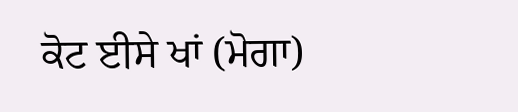ਕੋਟ ਈਸੇ ਖਾਂ (ਮੋਗਾ)